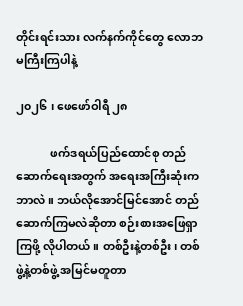တိုင်းရင်းသား လက်နက်ကိုင်တွေ လောဘမကြီးကြပါနဲ့

၂၀၂၆ ၊ ဖေဖော်ဝါရီ ၂၈

            ဖက်ဒရယ်ပြည်ထောင်စု တည်ဆောက်ရေးအတွက် အရေးအကြီးဆုံးက ဘာလဲ။ ဘယ်လိုအောင်မြင်အောင် တည်ဆောက်ကြမလဲဆိုတာ စဉ်းစားအဖြေရှာကြဖို့ လိုပါတယ်။ တစ်ဦးနဲ့တစ်ဦး၊ တစ်ဖွဲ့နဲ့တစ်ဖွဲ့ အမြင်မတူတာ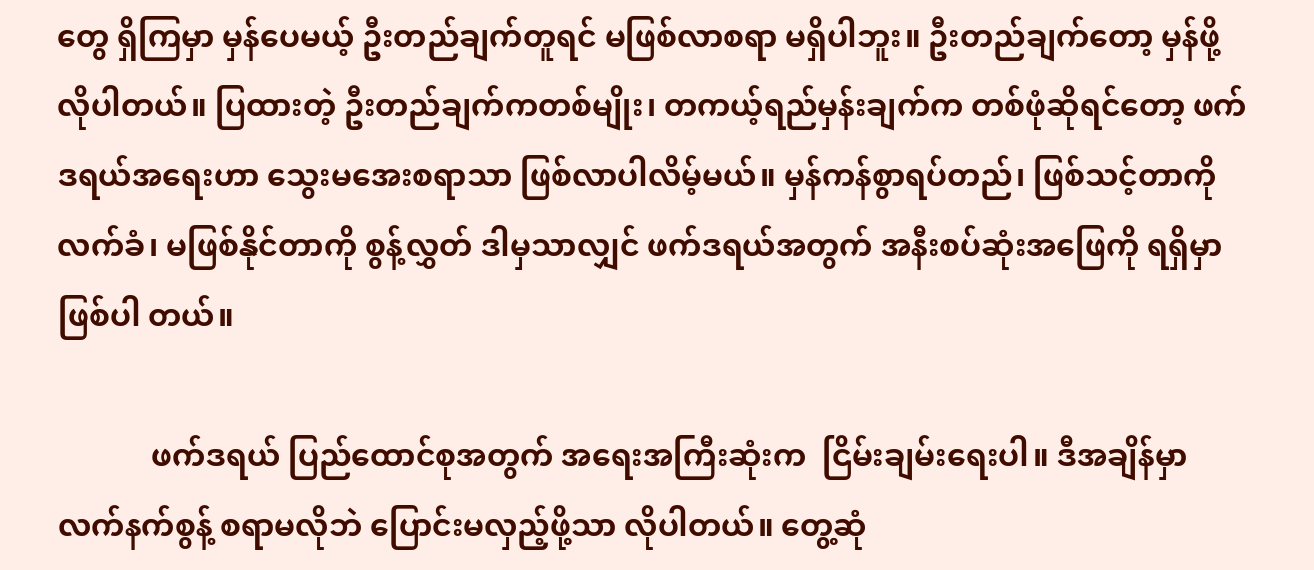တွေ ရှိကြမှာ မှန်ပေမယ့် ဦးတည်ချက်တူရင် မဖြစ်လာစရာ မရှိပါဘူး။ ဦးတည်ချက်တော့ မှန်ဖို့လိုပါတယ်။ ပြထားတဲ့ ဦးတည်ချက်ကတစ်မျိုး၊ တကယ့်ရည်မှန်းချက်က တစ်ဖုံဆိုရင်တော့ ဖက်ဒရယ်အရေးဟာ သွေးမအေးစရာသာ ဖြစ်လာပါလိမ့်မယ်။ မှန်ကန်စွာရပ်တည်၊ ဖြစ်သင့်တာကို လက်ခံ၊ မဖြစ်နိုင်တာကို စွန့်လွှတ် ဒါမှသာလျှင် ဖက်ဒရယ်အတွက် အနီးစပ်ဆုံးအဖြေကို ရရှိမှာဖြစ်ပါ တယ်။

            ဖက်ဒရယ် ပြည်ထောင်စုအတွက် အရေးအကြီးဆုံးက  ငြိမ်းချမ်းရေးပါ။ ဒီအချိန်မှာ လက်နက်စွန့် စရာမလိုဘဲ ပြောင်းမလှည့်ဖို့သာ လိုပါတယ်။ တွေ့ဆုံ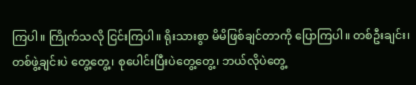ကြပါ။ ကြိုက်သလို ငြင်းကြပါ။ ရိုးသားစွာ မိမိဖြစ်ချင်တာကို ပြောကြပါ။ တစ်ဦးချင်း၊ တစ်ဖွဲ့ချင်းပဲ တွေ့တွေ့၊ စုပေါင်းပြီးပဲတွေ့တွေ့၊ ဘယ်လိုပဲတွေ့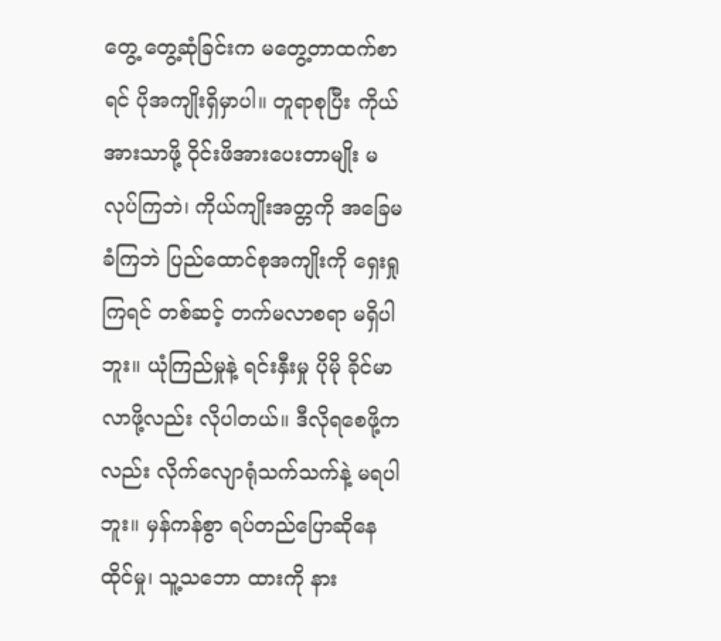တွေ့ တွေ့ဆုံခြင်းက မတွေ့တာထက်စာရင် ပိုအကျိုးရှိမှာပါ။ တူရာစုပြီး ကိုယ်အားသာဖို့ ဝိုင်းဖိအားပေးတာမျိုး မလုပ်ကြဘဲ၊ ကိုယ်ကျိုးအတ္တကို အခြေမခံကြဘဲ ပြည်ထောင်စုအကျိုးကို ရှေးရှုကြရင် တစ်ဆင့် တက်မလာစရာ မရှိပါဘူး။ ယုံကြည်မှုနဲ့ ရင်းနှီးမှု ပိုမို ခိုင်မာလာဖို့လည်း လိုပါတယ်။ ဒီလိုရစေဖို့ကလည်း လိုက်လျောရုံသက်သက်နဲ့ မရပါဘူး။ မှန်ကန်စွာ ရပ်တည်ပြောဆိုနေထိုင်မှု၊ သူ့သဘော ထားကို နား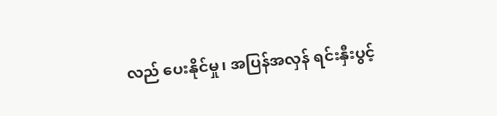လည် ပေးနိုင်မှု၊ အပြန်အလှန် ရင်းနှီးပွင့်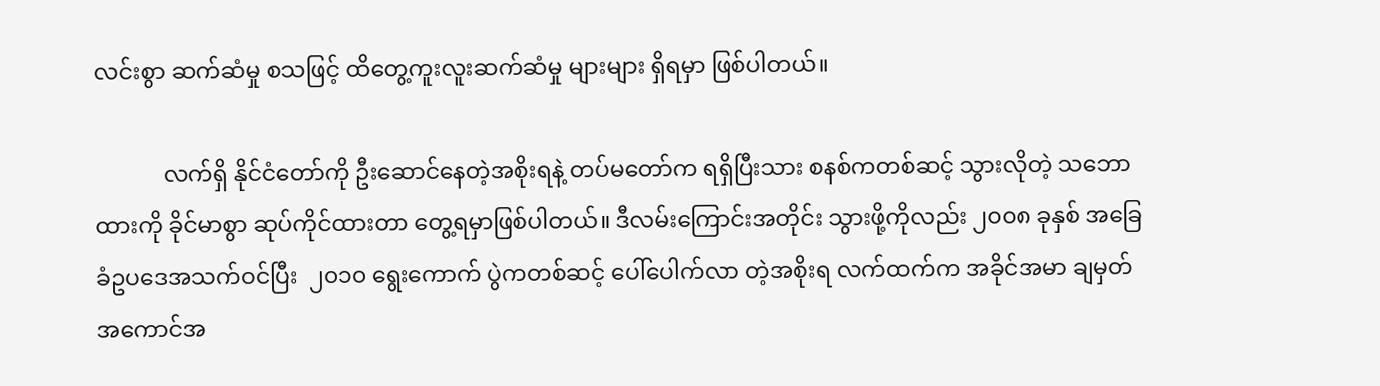လင်းစွာ ဆက်ဆံမှု စသဖြင့် ထိတွေ့ကူးလူးဆက်ဆံမှု များများ ရှိရမှာ ဖြစ်ပါတယ်။

            လက်ရှိ နိုင်ငံတော်ကို ဦးဆောင်နေတဲ့အစိုးရနဲ့ တပ်မတော်က ရရှိပြီးသား စနစ်ကတစ်ဆင့် သွားလိုတဲ့ သဘောထားကို ခိုင်မာစွာ ဆုပ်ကိုင်ထားတာ တွေ့ရမှာဖြစ်ပါတယ်။ ဒီလမ်းကြောင်းအတိုင်း သွားဖို့ကိုလည်း ၂၀၀၈ ခုနှစ် အခြေခံဥပဒေအသက်ဝင်ပြီး  ၂၀၁၀ ရွေးကောက် ပွဲကတစ်ဆင့် ပေါ်ပေါက်လာ တဲ့အစိုးရ လက်ထက်က အခိုင်အမာ ချမှတ်အကောင်အ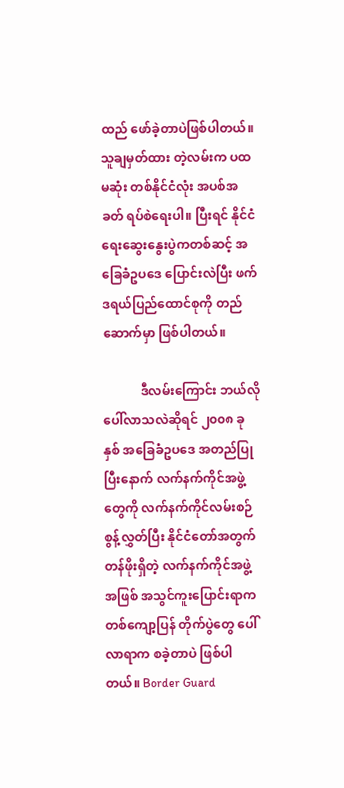ထည် ဖော်ခဲ့တာပဲဖြစ်ပါတယ်။ သူချမှတ်ထား တဲ့လမ်းက ပထမဆုံး တစ်နိုင်ငံလုံး အပစ်အခတ် ရပ်စဲရေးပါ။ ပြီးရင် နိုင်ငံရေးဆွေးနွေးပွဲကတစ်ဆင့် အခြေခံဥပဒေ ပြောင်းလဲပြီး ဖက်ဒရယ်ပြည်ထောင်စုကို တည်ဆောက်မှာ ဖြစ်ပါတယ်။

            ဒီလမ်းကြောင်း ဘယ်လိုပေါ်လာသလဲဆိုရင် ၂၀၀၈ ခုနှစ် အခြေခံဥပဒေ အတည်ပြုပြီးနောက် လက်နက်ကိုင်အဖွဲ့တွေကို လက်နက်ကိုင်လမ်းစဉ် စွန့်လွှတ်ပြီး နိုင်ငံတော်အတွက် တန်ဖိုးရှိတဲ့ လက်နက်ကိုင်အဖွဲ့အဖြစ် အသွင်ကူးပြောင်းရာက တစ်ကျော့ပြန် တိုက်ပွဲတွေ ပေါ်လာရာက စခဲ့တာပဲ ဖြစ်ပါတယ်။ Border Guard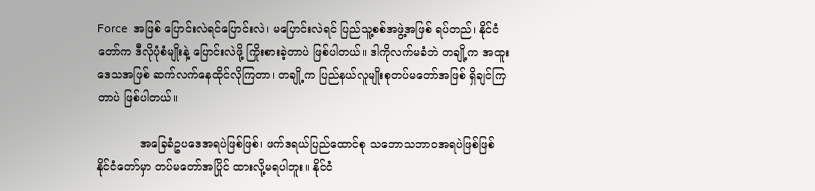Force  အဖြစ် ပြောင်းလဲရင်ပြောင်းလဲ၊ မပြောင်းလဲရင် ပြည်သူ့စစ်အဖွဲ့အဖြစ် ရပ်တည်၊ နိုင်ငံတော်က ဒီလိုပုံစံမျိုးနဲ့ ပြောင်းလဲဖို့ ကြိုးစားခဲ့တာပဲ ဖြစ်ပါတယ်။ ဒါကိုလက်မခံဘဲ တချို့က အထူးဒေသအဖြစ် ဆက်လက်နေထိုင်လိုကြတာ၊ တချို့က ပြည်နယ်လူမျိုးစုတပ်မတော်အဖြစ် ရှိချင်ကြတာပဲ ဖြစ်ပါတယ်။

            အခြေခံဥပဒေအရပဲဖြစ်ဖြစ်၊ ဖက်ဒရယ်ပြည်ထောင်စု သဘောသဘာဝအရပဲဖြစ်ဖြစ် နိုင်ငံတော်မှာ တပ်မတော်အပြိုင် ထားလို့မရပါဘူး။ နိုင်ငံ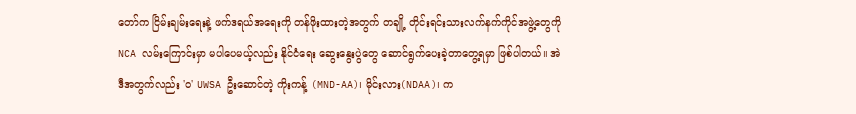တော်က ငြိမ်းချမ်းရေးနဲ့ ဖက်ဒရယ်အရေးကို တန်ဖိုးထားတဲ့အတွက် တချို့ တိုင်းရင်းသားလက်နက်ကိုင်အဖွဲ့တွေကို NCA လမ်းကြောင်းမှာ မပါပေမယ့်လည်း နိုင်ငံရေး ဆွေးနွေးပွဲတွေ ဆောင်ရွက်ပေးခဲ့တာတွေ့ရမှာ ဖြစ်ပါတယ်။ အဲဒီအတွက်လည်း 'ဝ' UWSA ဦးဆောင်တဲ့ ကိုးကန့် (MND-AA)၊ မိုင်းလား(NDAA)၊ က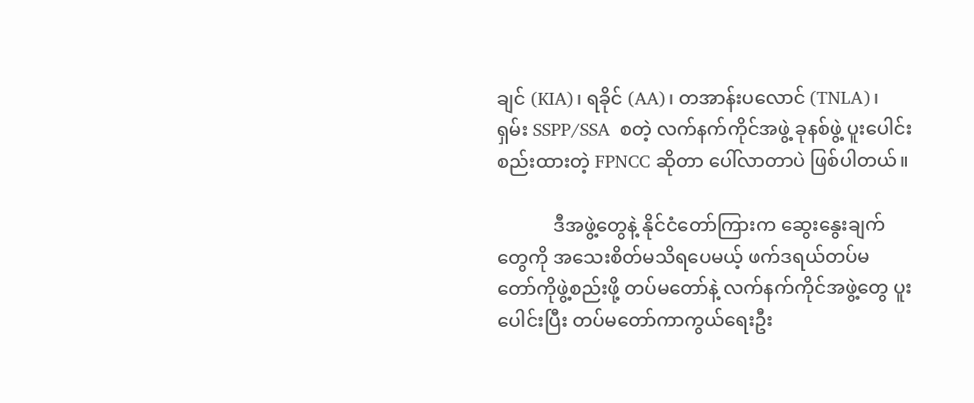ချင် (KIA)၊ ရခိုင် (AA)၊ တအာန်းပလောင် (TNLA)၊ ရှမ်း SSPP/SSA  စတဲ့ လက်နက်ကိုင်အဖွဲ့ ခုနစ်ဖွဲ့ ပူးပေါင်း စည်းထားတဲ့ FPNCC ဆိုတာ ပေါ်လာတာပဲ ဖြစ်ပါတယ်။

            ဒီအဖွဲ့တွေနဲ့ နိုင်ငံတော်ကြားက ဆွေးနွေးချက်တွေကို အသေးစိတ်မသိရပေမယ့် ဖက်ဒရယ်တပ်မ တော်ကိုဖွဲ့စည်းဖို့ တပ်မတော်နဲ့ လက်နက်ကိုင်အဖွဲ့တွေ ပူးပေါင်းပြီး တပ်မတော်ကာကွယ်ရေးဦး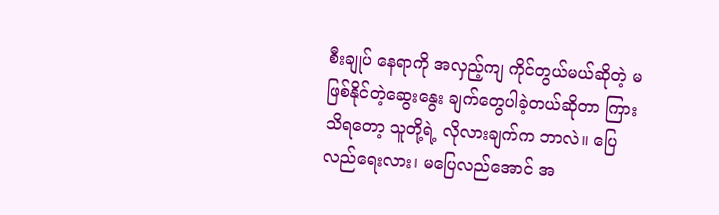စီးချုပ် နေရာကို အလှည့်ကျ ကိုင်တွယ်မယ်ဆိုတဲ့ မဖြစ်နိုင်တဲ့ဆွေးနွေး ချက်တွေပါခဲ့တယ်ဆိုတာ ကြားသိရတော့ သူတို့ရဲ့ လိုလားချက်က ဘာလဲ။ ပြေလည်ရေးလား၊ မပြေလည်အောင် အ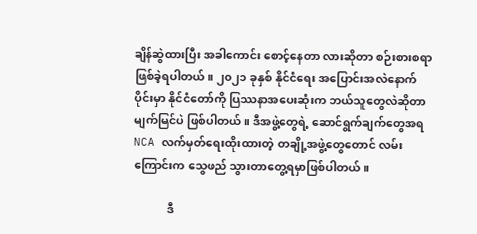ချိန်ဆွဲထားပြီး အခါကောင်း စောင့်နေတာ လားဆိုတာ စဉ်းစားစရာ ဖြစ်ခဲ့ရပါတယ်။ ၂၀၂၁ ခုနှစ် နိုင်ငံရေး အပြောင်းအလဲနောက် ပိုင်းမှာ နိုင်ငံတော်ကို ပြဿနာအပေးဆုံးက ဘယ်သူတွေလဲဆိုတာ မျက်မြင်ပဲ ဖြစ်ပါတယ်။ ဒီအဖွဲ့တွေရဲ့ ဆောင်ရွက်ချက်တွေအရ NCA လက်မှတ်ရေးထိုးထားတဲ့ တချို့အဖွဲ့တွေတောင် လမ်းကြောင်းက သွေဖည် သွားတာတွေ့ရမှာဖြစ်ပါတယ်။

            ဒီ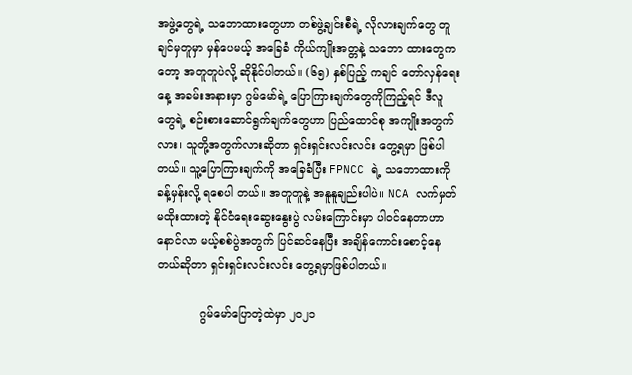အဖွဲ့တွေရဲ့ သဘောထားတွေဟာ တစ်ဖွဲ့ချင်းစီရဲ့ လိုလားချက်တွေ တူချင်မှတူမှာ မှန်ပေမယ့် အခြေခံ ကိုယ်ကျိုးအတ္တနဲ့ သဘော ထားတွေကတော့ အတူတူပဲလို့ ဆိုနိုင်ပါတယ်။ (၆၅) နှစ်ပြည့် ကချင် တော်လှန်ရေးနေ့ အခမ်းအနားမှာ ဂွမ်မော်ရဲ့ ပြောကြားချက်တွေကိုကြည့်ရင် ဒီလူတွေရဲ့ စဉ်းစားဆောင်ရွက်ချက်တွေဟာ ပြည်ထောင်စု အကျိုးအတွက်လား၊ သူတို့အတွက်လားဆိုတာ ရှင်းရှင်းလင်းလင်း တွေ့ရမှာ ဖြစ်ပါတယ်။ သူ့ပြောကြားချက်ကို အခြေခံပြီး FPNCC ရဲ့ သဘောထားကို ခန့်မှန်းလို့ ရစေပါ တယ်။ အတူတူနဲ့ အနူနူချည်းပါပဲ။ NCA လက်မှတ်မထိုးထားတဲ့ နိုင်ငံရေးဆွေးနွေးပွဲ လမ်းကြောင်းမှာ ပါဝင်နေတာဟာ နောင်လာ မယ့်စစ်ပွဲအတွက် ပြင်ဆင်နေပြီး အချိန်ကောင်းစောင့်နေတယ်ဆိုတာ ရှင်းရှင်းလင်းလင်း တွေ့ရမှာဖြစ်ပါတယ်။

            ဂွမ်မော်ပြောတဲ့ထဲမှာ ၂၀၂၁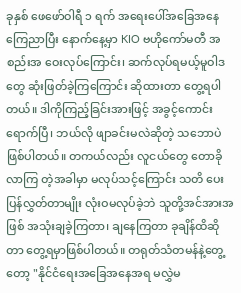ခုနှစ် ဖေဖော်ဝါရီ ၁ ရက် အရေးပေါ်အခြေအနေကြေညာပြီး နောက်နေ့မှာ KIO ဗဟိုကော်မတီ အစည်းအ ဝေးလုပ်ကြောင်း၊ ဆက်လုပ်ရမယ့်မူဝါဒတွေ ဆုံးဖြတ်ခဲ့ကြကြောင်း ဆိုထားတာ တွေ့ရပါတယ်။ ဒါကိုကြည့်ခြင်းအားဖြင့် အခွင့်ကောင်းရောက်ပြီ၊ ဘယ်လို ဖျာခင်းမလဲဆိုတဲ့ သဘောပဲ ဖြစ်ပါတယ်။ တကယ်လည်း လူငယ်တွေ တောခိုလာကြ တဲ့အခါမှာ မလုပ်သင့်ကြောင်း သတိ ပေးပြန်လွှတ်တာမျိုး လုံးဝမလုပ်ခဲ့ဘဲ သူတို့အင်အားအဖြစ် အသုံးချခဲ့ကြတာ၊ ချနေကြတာ ခုချိန်ထိဆိုတာ တွေ့ရမှာဖြစ်ပါတယ်။ တရုတ်သံတမန်နဲ့တွေ့တော့ "နိုင်ငံရေးအခြေအနေအရ မလွှဲမ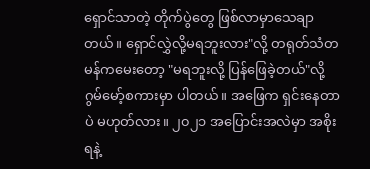ရှောင်သာတဲ့ တိုက်ပွဲတွေ ဖြစ်လာမှာသေချာတယ်။ ရှောင်လွှဲလို့မရဘူးလား"လို့ တရုတ်သံတမန်ကမေးတော့ "မရဘူးလို့ ပြန်ဖြေခဲ့တယ်"လို့ ဂွမ်မော့်စကားမှာ ပါတယ်။ အဖြေက ရှင်းနေတာပဲ မဟုတ်လား။ ၂၀၂၁ အပြောင်းအလဲမှာ အစိုးရနဲ့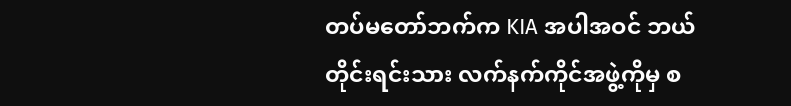တပ်မတော်ဘက်က KIA အပါအဝင် ဘယ်တိုင်းရင်းသား လက်နက်ကိုင်အဖွဲ့ကိုမှ စ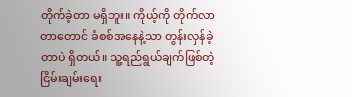တိုက်ခဲ့တာ မရှိဘူး။ ကိုယ့်ကို တိုက်လာတာတောင် ခံစစ်အနေနဲ့သာ တွန်းလှန်ခဲ့တာပဲ ရှိတယ်။ သူ့ရည်ရွယ်ချက်ဖြစ်တဲ့ ငြိမ်းချမ်းရေး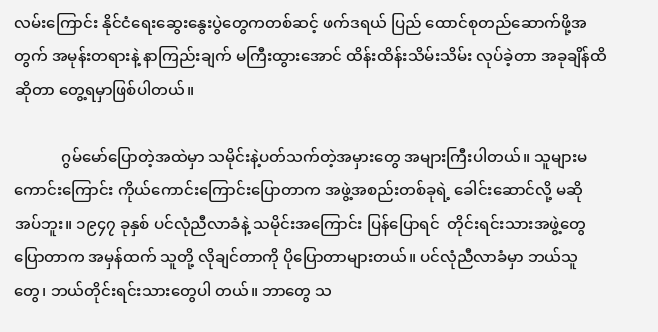လမ်းကြောင်း နိုင်ငံရေးဆွေးနွေးပွဲတွေကတစ်ဆင့် ဖက်ဒရယ် ပြည် ထောင်စုတည်ဆောက်ဖို့အတွက် အမုန်းတရားနဲ့ နာကြည်းချက် မကြီးထွားအောင် ထိန်းထိန်းသိမ်းသိမ်း လုပ်ခဲ့တာ အခုချိန်ထိဆိုတာ တွေ့ရမှာဖြစ်ပါတယ်။

            ဂွမ်မော်ပြောတဲ့အထဲမှာ သမိုင်းနဲ့ပတ်သက်တဲ့အမှားတွေ အများကြီးပါတယ်။ သူများမကောင်းကြောင်း ကိုယ်ကောင်းကြောင်းပြောတာက အဖွဲ့အစည်းတစ်ခုရဲ့ ခေါင်းဆောင်လို့ မဆိုအပ်ဘူး။ ၁၉၄၇ ခုနှစ် ပင်လုံညီလာခံနဲ့ သမိုင်းအကြောင်း ပြန်ပြောရင်  တိုင်းရင်းသားအဖွဲ့တွေ ပြောတာက အမှန်ထက် သူတို့ လိုချင်တာကို ပိုပြောတာများတယ်။ ပင်လုံညီလာခံမှာ ဘယ်သူတွေ၊ ဘယ်တိုင်းရင်းသားတွေပါ တယ်။ ဘာတွေ သ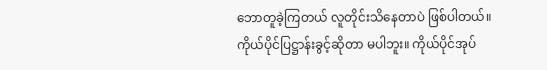ဘောတူခဲ့ကြတယ် လူတိုင်းသိနေတာပဲ ဖြစ်ပါတယ်။ ကိုယ်ပိုင်ပြဋ္ဌာန်းခွင့်ဆိုတာ မပါဘူး။ ကိုယ်ပိုင်အုပ်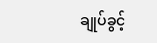ချုပ်ခွင့်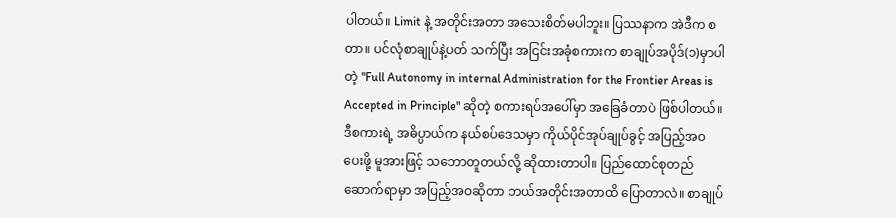ပါတယ်။ Limit နဲ့ အတိုင်းအတာ အသေးစိတ်မပါဘူး။ ပြဿနာက အဲဒီက စတာ။ ပင်လုံစာချုပ်နဲ့ပတ် သက်ပြီး အငြင်းအခုံစကားက စာချုပ်အပိုဒ်(၁)မှာပါတဲ့ "Full Autonomy in internal Administration for the Frontier Areas is Accepted in Principle" ဆိုတဲ့ စကားရပ်အပေါ်မှာ အခြေခံတာပဲ ဖြစ်ပါတယ်။ ဒီစကားရဲ့ အဓိပ္ပာယ်က နယ်စပ်ဒေသမှာ ကိုယ်ပိုင်အုပ်ချုပ်ခွင့် အပြည့်အဝပေးဖို့ မူအားဖြင့် သဘောတူတယ်လို့ ဆိုထားတာပါ။ ပြည်ထောင်စုတည် ဆောက်ရာမှာ အပြည့်အဝဆိုတာ ဘယ်အတိုင်းအတာထိ ပြောတာလဲ။ စာချုပ်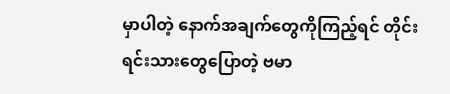မှာပါတဲ့ နောက်အချက်တွေကိုကြည့်ရင် တိုင်းရင်းသားတွေပြောတဲ့ ဗမာ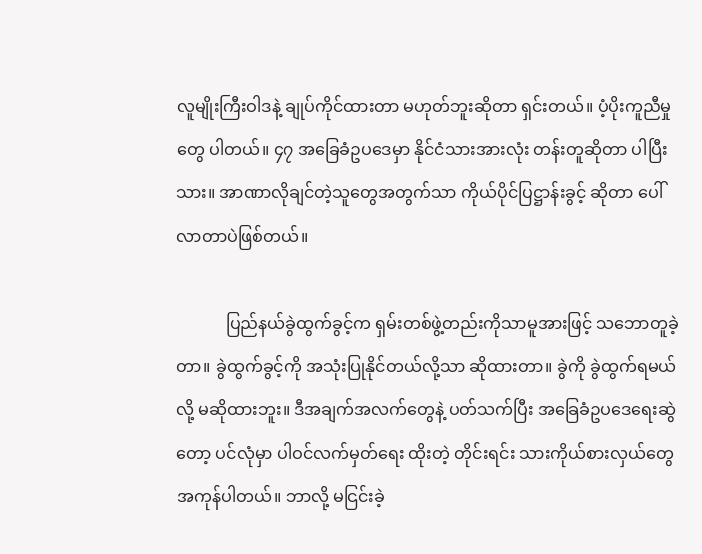လူမျိုးကြီးဝါဒနဲ့ ချုပ်ကိုင်ထားတာ မဟုတ်ဘူးဆိုတာ ရှင်းတယ်။ ပံ့ပိုးကူညီမှုတွေ ပါတယ်။ ၄၇ အခြေခံဥပဒေမှာ နိုင်ငံသားအားလုံး တန်းတူဆိုတာ ပါပြီးသား။ အာဏာလိုချင်တဲ့သူတွေအတွက်သာ ကိုယ်ပိုင်ပြဋ္ဌာန်းခွင့် ဆိုတာ ပေါ်လာတာပဲဖြစ်တယ်။

            ပြည်နယ်ခွဲထွက်ခွင့်က ရှမ်းတစ်ဖွဲ့တည်းကိုသာမူအားဖြင့် သဘောတူခဲ့တာ။ ခွဲထွက်ခွင့်ကို အသုံးပြုနိုင်တယ်လို့သာ ဆိုထားတာ။ ခွဲကို ခွဲထွက်ရမယ်လို့ မဆိုထားဘူး။ ဒီအချက်အလက်တွေနဲ့ ပတ်သက်ပြီး အခြေခံဥပဒေရေးဆွဲတော့ ပင်လုံမှာ ပါဝင်လက်မှတ်ရေး ထိုးတဲ့ တိုင်းရင်း သားကိုယ်စားလှယ်တွေ အကုန်ပါတယ်။ ဘာလို့ မငြင်းခဲ့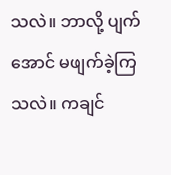သလဲ။ ဘာလို့ ပျက်အောင် မဖျက်ခဲ့ကြသလဲ။ ကချင်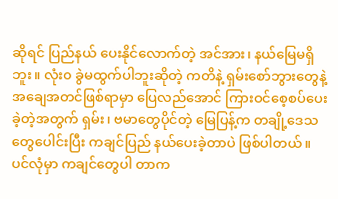ဆိုရင် ပြည်နယ် ပေးနိုင်လောက်တဲ့ အင်အား၊ နယ်မြေမရှိဘူး။ လုံး၀ ခွဲမထွက်ပါဘူးဆိုတဲ့ ကတိနဲ့ ရှမ်းစော်ဘွားတွေနဲ့ အချေအတင်ဖြစ်ရာမှာ ပြေလည်အောင် ကြားဝင်စေ့စပ်ပေးခဲ့တဲ့အတွက် ရှမ်း၊ ဗမာတွေပိုင်တဲ့ မြေပြန့်က တချို့ဒေသတွေပေါင်းပြီး ကချင်ပြည် နယ်ပေးခဲ့တာပဲ ဖြစ်ပါတယ်။ ပင်လုံမှာ ကချင်တွေပါ တာက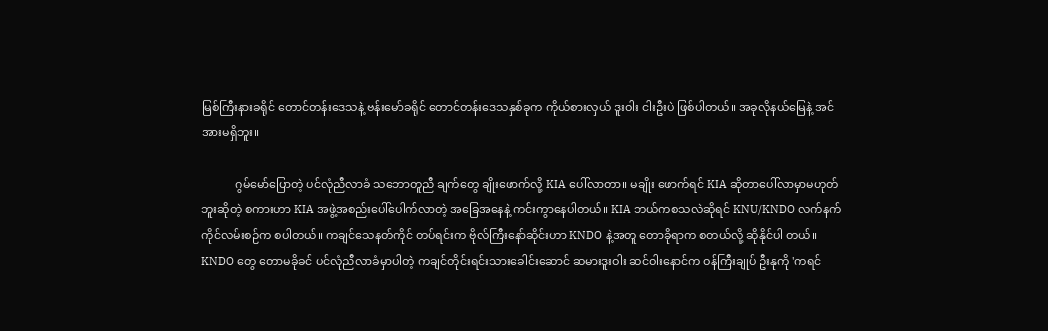မြစ်ကြီးနားခရိုင် တောင်တန်းဒေသနဲ့ ဗန်းမော်ခရိုင် တောင်တန်းဒေသနှစ်ခုက ကိုယ်စားလှယ် ဒူးဝါး ငါးဦးပဲ ဖြစ်ပါတယ်။ အခုလိုနယ်မြေနဲ့ အင်အားမရှိဘူး။

            ဂွမ်မော်ပြောတဲ့ ပင်လုံညီလာခံ သဘောတူညီ ချက်တွေ ချိုးဖောက်လို့ KIA ပေါ်လာတာ။ မချိုး ဖောက်ရင် KIA ဆိုတာပေါ်လာမှာမဟုတ်ဘူးဆိုတဲ့ စကားဟာ KIA အဖွဲ့အစည်းပေါ်ပေါက်လာတဲ့ အခြေအနေနဲ့ ကင်းကွာနေပါတယ်။ KIA ဘယ်ကစသလဲဆိုရင် KNU/KNDO လက်နက်ကိုင်လမ်းစဉ်က စပါတယ်။ ကချင်သေနတ်ကိုင် တပ်ရင်းက ဗိုလ်ကြီးနော်ဆိုင်းဟာ KNDO နဲ့အတူ တောခိုရာက စတယ်လို့ ဆိုနိုင်ပါ တယ်။ KNDO တွေ တောမခိုခင် ပင်လုံညီလာခံမှာပါတဲ့ ကချင်တိုင်းရင်းသားခေါင်းဆောင် ဆမားဒူးဝါး ဆင်ဝါးနောင်က ဝန်ကြီးချုပ် ဦးနုကို 'ကရင်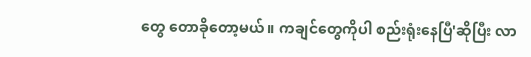တွေ တောခိုတော့မယ်။ ကချင်တွေကိုပါ စည်းရုံးနေပြီ'ဆိုပြီး လာ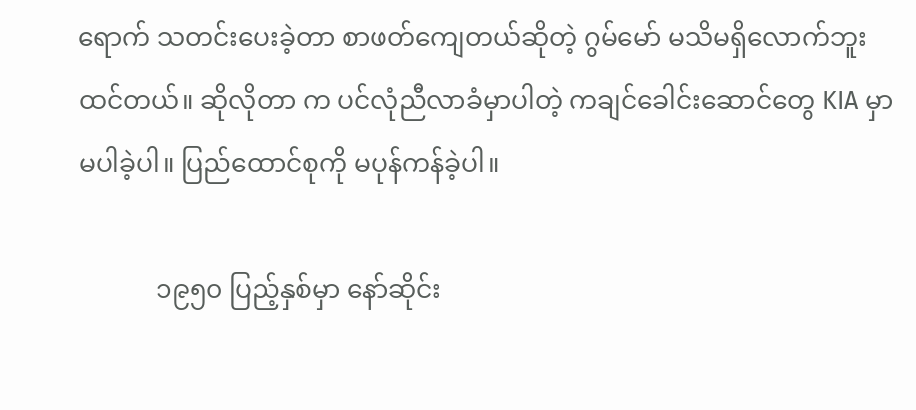ရောက် သတင်းပေးခဲ့တာ စာဖတ်ကျေတယ်ဆိုတဲ့ ဂွမ်မော် မသိမရှိလောက်ဘူး ထင်တယ်။ ဆိုလိုတာ က ပင်လုံညီလာခံမှာပါတဲ့ ကချင်ခေါင်းဆောင်တွေ KIA မှာ မပါခဲ့ပါ။ ပြည်ထောင်စုကို မပုန်ကန်ခဲ့ပါ။

            ၁၉၅၀ ပြည့်နှစ်မှာ နော်ဆိုင်း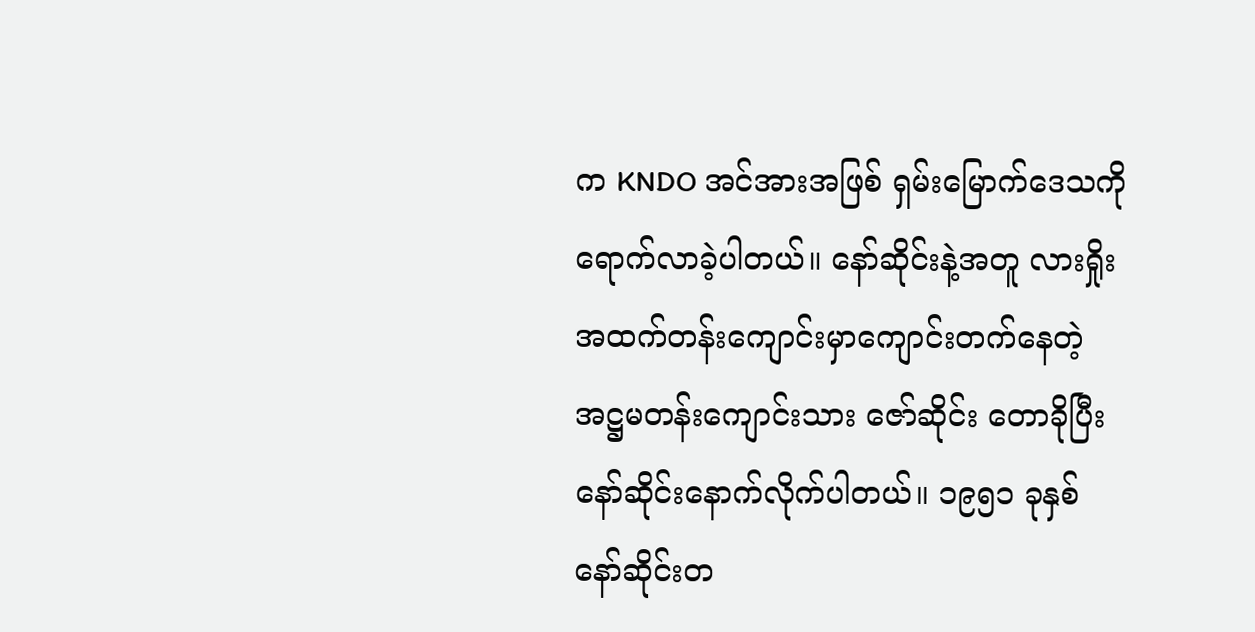က KNDO အင်အားအဖြစ် ရှမ်းမြောက်ဒေသကို ရောက်လာခဲ့ပါတယ်။ နော်ဆိုင်းနဲ့အတူ လားရှိုးအထက်တန်းကျောင်းမှာကျောင်းတက်နေတဲ့ အဋ္ဌမတန်းကျောင်းသား ဇော်ဆိုင်း တောခိုပြီး နော်ဆိုင်းနောက်လိုက်ပါတယ်။ ၁၉၅၁ ခုနှစ် နော်ဆိုင်းတ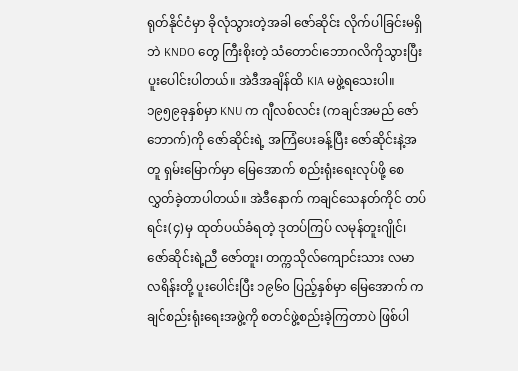ရုတ်နိုင်ငံမှာ ခိုလုံသွားတဲ့အခါ ဇော်ဆိုင်း လိုက်ပါခြင်းမရှိဘဲ KNDO တွေ ကြီးစိုးတဲ့ သံတောင်၊ဘောဂလိကိုသွားပြီး ပူးပေါင်းပါတယ်။ အဲဒီအချိန်ထိ KIA မဖွဲ့ရသေးပါ။ ၁၉၅၉ခုနှစ်မှာ KNU က ဂျီလစ်လင်း (ကချင်အမည် ဇော်ဘောက်)ကို ဇော်ဆိုင်းရဲ့ အကြံပေးခန့်ပြီး ဇော်ဆိုင်းနဲ့အတူ ရှမ်းမြောက်မှာ မြေအောက် စည်းရုံးရေးလုပ်ဖို့ စေလွှတ်ခဲ့တာပါတယ်။ အဲဒီနောက် ကချင်သေနတ်ကိုင် တပ်ရင်း(၄)မှ ထုတ်ပယ်ခံရတဲ့ ဒုတပ်ကြပ် လမုန်တူးဂျိုင်၊ ဇော်ဆိုင်းရဲ့ညီ ဇော်တူး၊ တက္ကသိုလ်ကျောင်းသား လမာလရိန်းတို့ ပူးပေါင်းပြီး ၁၉၆၀ ပြည့်နှစ်မှာ မြေအောက် ကချင်စည်းရုံးရေးအဖွဲ့ကို စတင်ဖွဲ့စည်းခဲ့ကြတာပဲ ဖြစ်ပါ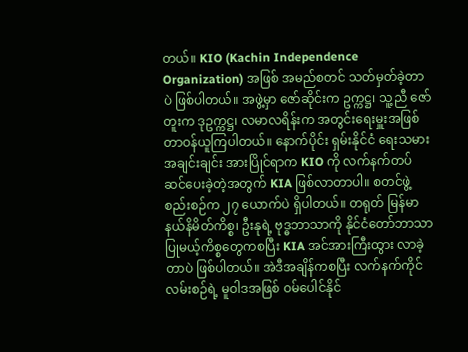တယ်။ KIO (Kachin Independence Organization) အဖြစ် အမည်စတင် သတ်မှတ်ခဲ့တာပဲ ဖြစ်ပါတယ်။ အဖွဲ့မှာ ဇော်ဆိုင်းက ဥက္ကဋ္ဌ၊ သူ့ညီ ဇော်တူးက ဒုဥက္ကဋ္ဌ၊ လမာလရိန်းက အတွင်းရေးမှူးအဖြစ် တာဝန်ယူကြပါတယ်။ နောက်ပိုင်း ရှမ်းနိုင်ငံ ရေးသမားအချင်းချင်း အားပြိုင်ရာက KIO ကို လက်နက်တပ်ဆင်ပေးခဲ့တဲ့အတွက် KIA ဖြစ်လာတာပါ။ စတင်ဖွဲ့စည်းစဉ်က ၂၇ ယောက်ပဲ ရှိပါတယ်။ တရုတ် မြန်မာ နယ်နိမိတ်ကိစ္စ၊ ဦးနုရဲ့ ဗုဒ္ဓဘာသာကို နိုင်ငံတော်ဘာသာပြုမယ့်ကိစ္စတွေကစပြီး KIA အင်အားကြီးထွား လာခဲ့တာပဲ ဖြစ်ပါတယ်။ အဲဒီအချိန်ကစပြီး လက်နက်ကိုင်လမ်းစဉ်ရဲ့ မူဝါဒအဖြစ် ဝမ်ပေါင်နိုင်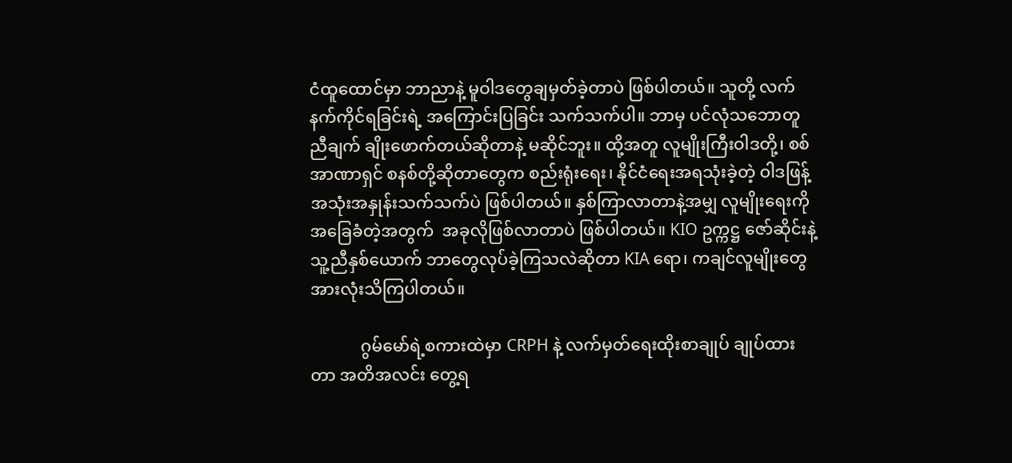ငံထူထောင်မှာ ဘာညာနဲ့ မူဝါဒတွေချမှတ်ခဲ့တာပဲ ဖြစ်ပါတယ်။ သူတို့ လက်နက်ကိုင်ရခြင်းရဲ့ အကြောင်းပြခြင်း သက်သက်ပါ။ ဘာမှ ပင်လုံသဘောတူ ညီချက် ချိုးဖောက်တယ်ဆိုတာနဲ့ မဆိုင်ဘူး။ ထို့အတူ လူမျိုးကြီးဝါဒတို့၊ စစ်အာဏာရှင် စနစ်တို့ဆိုတာတွေက စည်းရုံးရေး၊ နိုင်ငံရေးအရသုံးခဲ့တဲ့ ဝါဒဖြန့် အသုံးအနှုန်းသက်သက်ပဲ ဖြစ်ပါတယ်။ နှစ်ကြာလာတာနဲ့အမျှ လူမျိုးရေးကို အခြေခံတဲ့အတွက်  အခုလိုဖြစ်လာတာပဲ ဖြစ်ပါတယ်။ KIO ဥက္ကဋ္ဌ ဇော်ဆိုင်းနဲ့ သူ့ညီနှစ်ယောက် ဘာတွေလုပ်ခဲ့ကြသလဲဆိုတာ KIA ရော၊ ကချင်လူမျိုးတွေ အားလုံးသိကြပါတယ်။

            ဂွမ်မော်ရဲ့စကားထဲမှာ CRPH နဲ့ လက်မှတ်ရေးထိုးစာချုပ် ချုပ်ထားတာ အတိအလင်း တွေ့ရ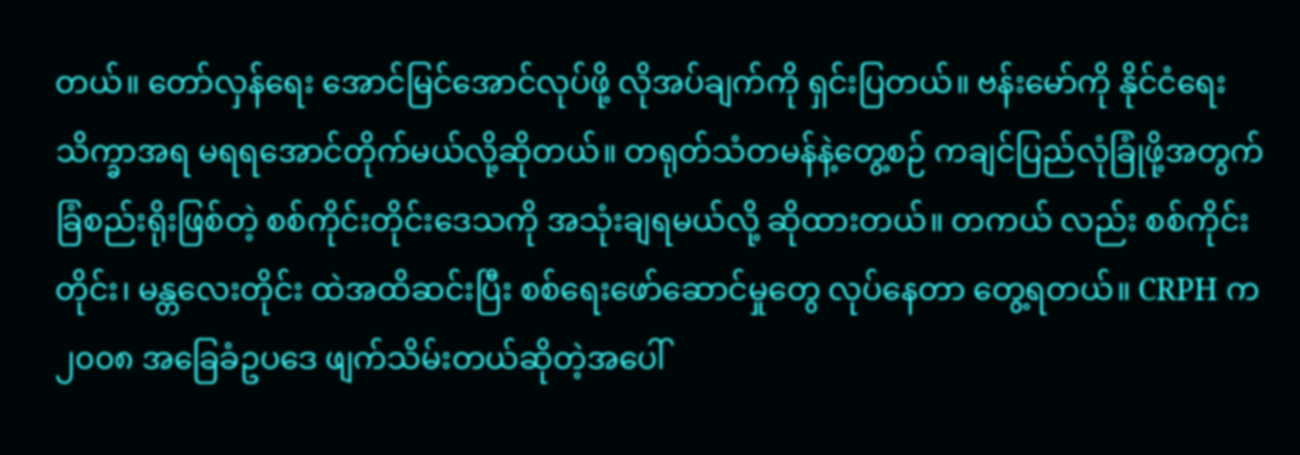တယ်။ တော်လှန်ရေး အောင်မြင်အောင်လုပ်ဖို့ လိုအပ်ချက်ကို ရှင်းပြတယ်။ ဗန်းမော်ကို နိုင်ငံရေးသိက္ခာအရ မရရအောင်တိုက်မယ်လို့ဆိုတယ်။ တရုတ်သံတမန်နဲ့တွေ့စဉ် ကချင်ပြည်လုံခြုံဖို့အတွက် ခြံစည်းရိုးဖြစ်တဲ့ စစ်ကိုင်းတိုင်းဒေသကို အသုံးချရမယ်လို့ ဆိုထားတယ်။ တကယ် လည်း စစ်ကိုင်းတိုင်း၊ မန္တလေးတိုင်း ထဲအထိဆင်းပြီး စစ်ရေးဖော်ဆောင်မှုတွေ လုပ်နေတာ တွေ့ရတယ်။ CRPH က ၂၀၀၈ အခြေခံဥပဒေ ဖျက်သိမ်းတယ်ဆိုတဲ့အပေါ်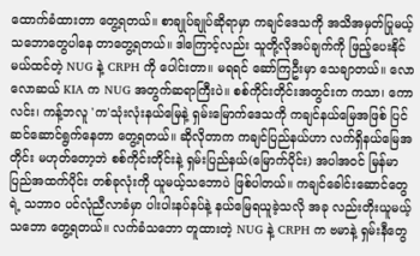ထောက်ခံထားတာ တွေ့ရတယ်။ စာချုပ်ချုပ်ဆိုရာမှာ ကချင်ဒေသကို အသိအမှတ်ပြုမယ့် သဘောတွေပါနေ တာတွေ့ရတယ်။ ဒါကြောင့်လည်း သူတို့လိုအပ်ချက်ကို ဖြည့်ပေးနိုင် မယ်ထင်တဲ့ NUG နဲ့ CRPH ကို ပေါင်းတာ။ မရရင် ဆော်ကြဦးမှာ သေချာတယ်။ လောလောဆယ် KIA က NUG အတွက်ဆရာကြီးပဲ။ စစ်ကိုင်းတိုင်းအတွင်းက ကသာ၊ ကောလင်း၊ ကန့်ဘလူ 'က'သုံးလုံးနယ်မြေနဲ့ ရှမ်းမြောက်ဒေသကို ကချင်နယ်မြေအဖြစ် ပြင်ဆင်ဆောင်ရွက်နေတာ တွေ့ရတယ်။ ဆိုလိုတာက ကချင်ပြည်နယ်ဟာ လက်ရှိနယ်မြေအတိုင်း မဟုတ်တော့ဘဲ စစ်ကိုင်းတိုင်းနဲ့ ရှမ်းပြည်နယ်(မြောက်ပိုင်း) အပါအဝင် မြန်မာပြည်အထက်ပိုင်း တစ်ခုလုံးကို ယူမယ့်သဘောပဲ ဖြစ်ပါတယ်။ ကချင်ခေါင်းဆောင်တွေရဲ့ သဘာ၀ ပင်လုံညီလာခံမှာ ပါးပါးနပ်နပ်နဲ့ နယ်မြေရယူခဲ့သလို အခု လည်းတိုးယူမယ့်သဘော တွေ့ရတယ်။ လက်ခံသဘော တူထားတဲ့ NUG နဲ့ CRPH က ဗမာနဲ့ ရှမ်းနီတွေ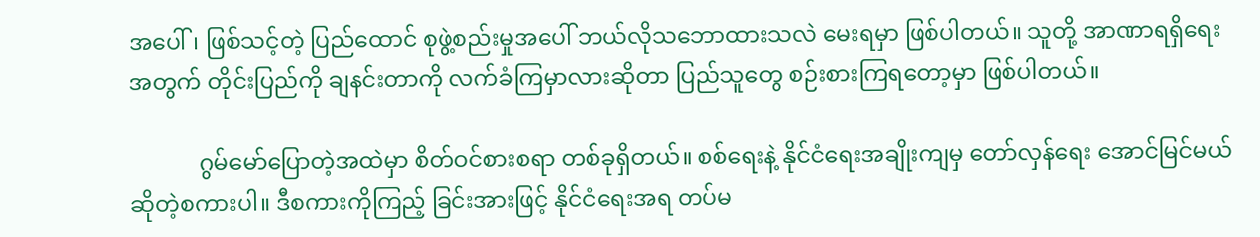အပေါ်၊ ဖြစ်သင့်တဲ့ ပြည်ထောင် စုဖွဲ့စည်းမှုအပေါ် ဘယ်လိုသဘောထားသလဲ မေးရမှာ ဖြစ်ပါတယ်။ သူတို့ အာဏာရရှိရေးအတွက် တိုင်းပြည်ကို ချနင်းတာကို လက်ခံကြမှာလားဆိုတာ ပြည်သူတွေ စဉ်းစားကြရတော့မှာ ဖြစ်ပါတယ်။

            ဂွမ်မော်ပြောတဲ့အထဲမှာ စိတ်ဝင်စားစရာ တစ်ခုရှိတယ်။ စစ်ရေးနဲ့ နိုင်ငံရေးအချိုးကျမှ တော်လှန်ရေး အောင်မြင်မယ်ဆိုတဲ့စကားပါ။ ဒီစကားကိုကြည့် ခြင်းအားဖြင့် နိုင်ငံရေးအရ တပ်မ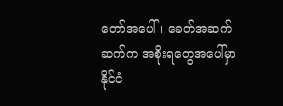တော်အပေါ်၊ ခေတ်အဆက်ဆက်က အစိုးရတွေအပေါ်မှာ နိုင်ငံ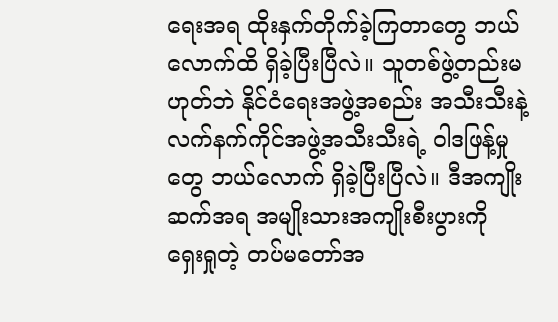ရေးအရ ထိုးနှက်တိုက်ခဲ့ကြတာတွေ ဘယ်လောက်ထိ ရှိခဲ့ပြီးပြီလဲ။ သူတစ်ဖွဲ့တည်းမဟုတ်ဘဲ နိုင်ငံရေးအဖွဲ့အစည်း အသီးသီးနဲ့ လက်နက်ကိုင်အဖွဲ့အသီးသီးရဲ့ ဝါဒဖြန့်မှုတွေ ဘယ်လောက် ရှိခဲ့ပြီးပြီလဲ။ ဒီအကျိုးဆက်အရ အမျိုးသားအကျိုးစီးပွားကို ရှေးရှုတဲ့ တပ်မတော်အ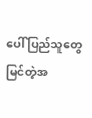ပေါ် ပြည်သူတွေ မြင်တဲ့အ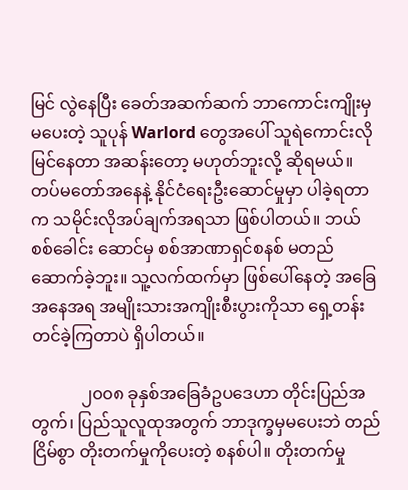မြင် လွဲနေပြီး ခေတ်အဆက်ဆက် ဘာကောင်းကျိုးမှမပေးတဲ့ သူပုန် Warlord တွေအပေါ် သူရဲကောင်းလိုမြင်နေတာ အဆန်းတော့ မဟုတ်ဘူးလို့ ဆိုရမယ်။ တပ်မတော်အနေနဲ့ နိုင်ငံရေးဦးဆောင်မှုမှာ ပါခဲ့ရတာက သမိုင်းလိုအပ်ချက်အရသာ ဖြစ်ပါတယ်။ ဘယ်စစ်ခေါင်း ဆောင်မှ စစ်အာဏာရှင်စနစ် မတည်ဆောက်ခဲ့ဘူး။ သူ့လက်ထက်မှာ ဖြစ်ပေါ်နေတဲ့ အခြေအနေအရ အမျိုးသားအကျိုးစီးပွားကိုသာ ရှေ့တန်းတင်ခဲ့ကြတာပဲ ရှိပါတယ်။

            ၂၀၀၈ ခုနှစ်အခြေခံဥပဒေဟာ တိုင်းပြည်အတွက်၊ ပြည်သူလူထုအတွက် ဘာဒုက္ခမှမပေးဘဲ တည် ငြိမ်စွာ တိုးတက်မှုကိုပေးတဲ့ စနစ်ပါ။ တိုးတက်မှု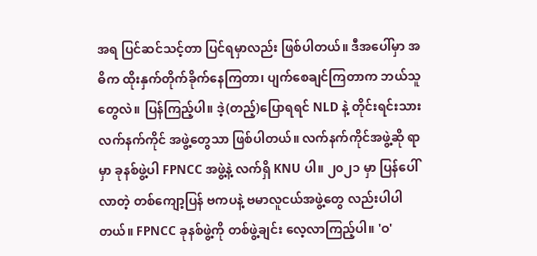အရ ပြင်ဆင်သင့်တာ ပြင်ရမှာလည်း ဖြစ်ပါတယ်။ ဒီအပေါ်မှာ အဓိက ထိုးနှက်တိုက်ခိုက်နေကြတာ၊ ပျက်စေချင်ကြတာက ဘယ်သူတွေလဲ။ ပြန်ကြည့်ပါ။ ဒဲ့(တည့်)ပြောရရင် NLD နဲ့ တိုင်းရင်းသားလက်နက်ကိုင် အဖွဲ့တွေသာ ဖြစ်ပါတယ်။ လက်နက်ကိုင်အဖွဲ့ဆို ရာမှာ ခုနစ်ဖွဲ့ပါ FPNCC အဖွဲ့နဲ့ လက်ရှိ KNU ပါ။ ၂၀၂၁ မှာ ပြန်ပေါ် လာတဲ့ တစ်ကျော့ပြန် ဗကပနဲ့ ဗမာလူငယ်အဖွဲ့တွေ လည်းပါပါတယ်။ FPNCC ခုနစ်ဖွဲ့ကို တစ်ဖွဲ့ချင်း လေ့လာကြည့်ပါ။ 'ဝ'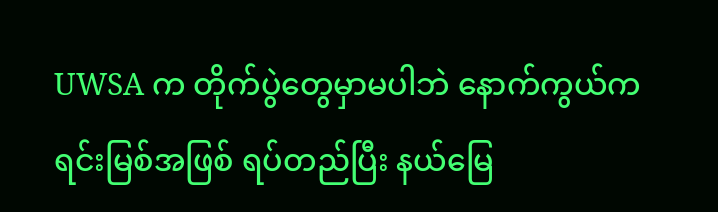UWSA က တိုက်ပွဲတွေမှာမပါဘဲ နောက်ကွယ်က ရင်းမြစ်အဖြစ် ရပ်တည်ပြီး နယ်မြေ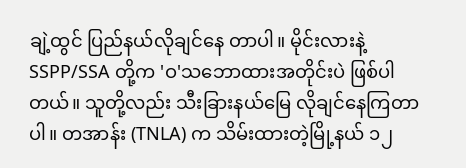ချဲ့ထွင် ပြည်နယ်လိုချင်နေ တာပါ။ မိုင်းလားနဲ့ SSPP/SSA တို့က 'ဝ'သဘောထားအတိုင်းပဲ ဖြစ်ပါတယ်။ သူတို့လည်း သီးခြားနယ်မြေ လိုချင်နေကြတာပါ။ တအာန်း (TNLA) က သိမ်းထားတဲ့မြို့နယ် ၁၂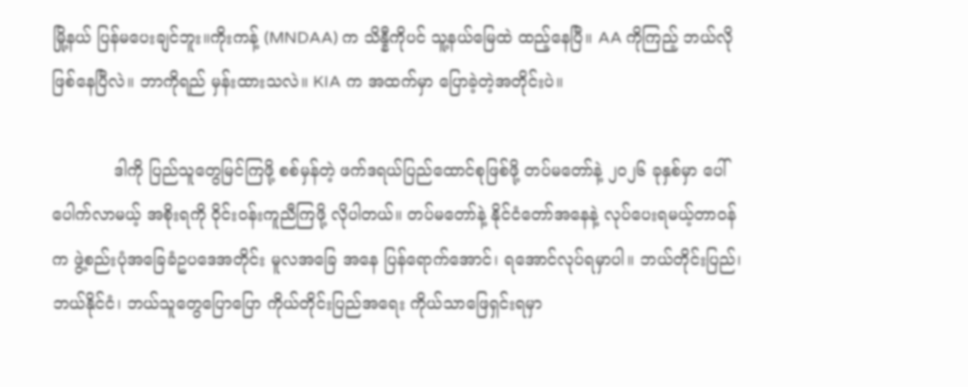မြို့နယ် ပြန်မပေးချင်ဘူး။ကိုးကန့် (MNDAA) က သိန္နီကိုပင် သူ့နယ်မြေထဲ ထည့်နေပြီ။ AA ကိုကြည့် ဘယ်လိုဖြစ်နေပြီလဲ။ ဘာကိုရည် မှန်းထားသလဲ။ KIA က အထက်မှာ ပြောခဲ့တဲ့အတိုင်းပဲ။

            ဒါကို ပြည်သူတွေမြင်ကြဖို့ စစ်မှန်တဲ့ ဖက်ဒရယ်ပြည်ထောင်စုဖြစ်ဖို့ တပ်မတော်နဲ့ ၂၀၂၆ ခုနှစ်မှာ ပေါ်ပေါက်လာမယ့် အစိုးရကို ဝိုင်းဝန်းကူညီကြဖို့ လိုပါတယ်။ တပ်မတော်နဲ့ နိုင်ငံတော်အနေနဲ့ လုပ်ပေးရမယ့်တာဝန်က ဖွဲ့စည်းပုံအခြေခံဥပဒေအတိုင်း မူလအခြေ အနေ ပြန်ရောက်အောင်၊ ရအောင်လုပ်ရမှာပါ။ ဘယ်တိုင်းပြည်၊ ဘယ်နိုင်ငံ၊ ဘယ်သူတွေပြောပြော ကိုယ်တိုင်းပြည်အရေး ကိုယ်သာဖြေရှင်းရမှာ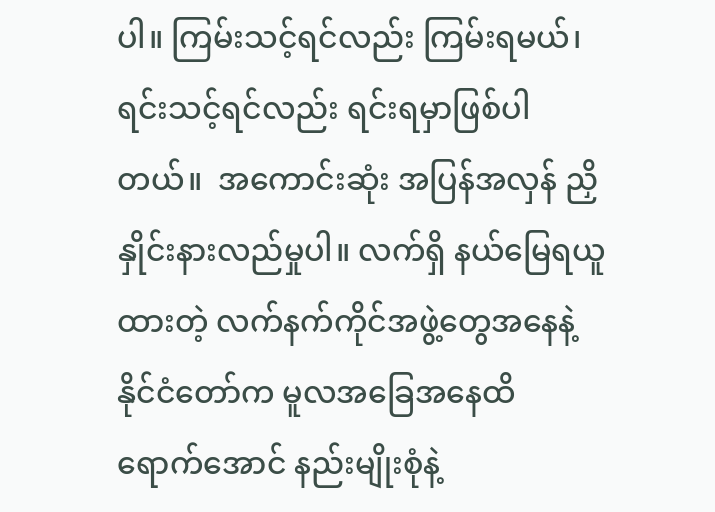ပါ။ ကြမ်းသင့်ရင်လည်း ကြမ်းရမယ်၊ ရင်းသင့်ရင်လည်း ရင်းရမှာဖြစ်ပါတယ်။  အကောင်းဆုံး အပြန်အလှန် ညှိနှိုင်းနားလည်မှုပါ။ လက်ရှိ နယ်မြေရယူထားတဲ့ လက်နက်ကိုင်အဖွဲ့တွေအနေနဲ့ နိုင်ငံတော်က မူလအခြေအနေထိ ရောက်အောင် နည်းမျိုးစုံနဲ့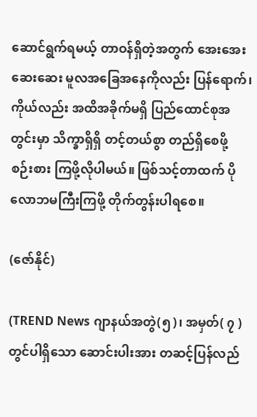ဆောင်ရွက်ရမယ့် တာဝန်ရှိတဲ့အတွက် အေးအေးဆေးဆေး မူလအခြေအနေကိုလည်း ပြန်ရောက်၊ ကိုယ်လည်း အထိအခိုက်မရှိ ပြည်ထောင်စုအတွင်းမှာ သိက္ခာရှိရှိ တင့်တယ်စွာ တည်ရှိစေဖို့ စဉ်းစား ကြဖို့လိုပါမယ်။ ဖြစ်သင့်တာထက် ပိုလောဘမကြီးကြဖို့ တိုက်တွန်းပါရစေ။

(ဇော်နိုင်)

(TREND News ဂျာနယ်အတွဲ(၅)၊ အမှတ်( ၇ ) တွင်ပါရှိသော ဆောင်းပါးအား တဆင့်ပြန်လည်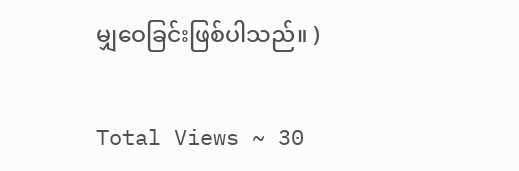မျှဝေခြင်းဖြစ်ပါသည်။ )

Total Views ~ 30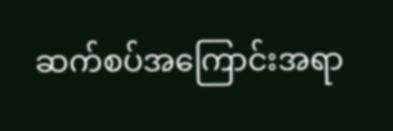ဆက်စပ်အကြောင်းအရာ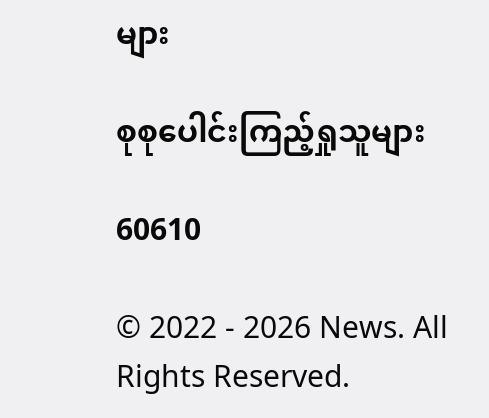များ

စုစုပေါင်းကြည့်ရှုသူများ

60610

© 2022 - 2026 News. All Rights Reserved.